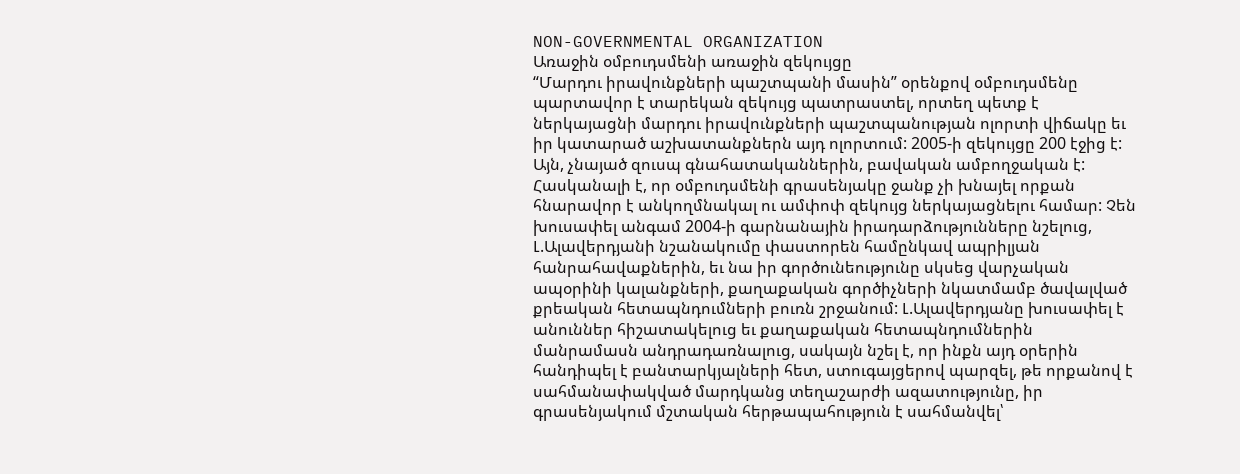NON-GOVERNMENTAL ORGANIZATION
Առաջին օմբուդսմենի առաջին զեկույցը
“Մարդու իրավունքների պաշտպանի մասին” օրենքով օմբուդսմենը պարտավոր է տարեկան զեկույց պատրաստել, որտեղ պետք է ներկայացնի մարդու իրավունքների պաշտպանության ոլորտի վիճակը եւ իր կատարած աշխատանքներն այդ ոլորտում: 2005-ի զեկույցը 200 էջից է: Այն, չնայած զուսպ գնահատականներին, բավական ամբողջական է: Հասկանալի է, որ օմբուդսմենի գրասենյակը ջանք չի խնայել որքան հնարավոր է անկողմնակալ ու ամփոփ զեկույց ներկայացնելու համար: Չեն խուսափել անգամ 2004-ի գարնանային իրադարձությունները նշելուց, Լ.Ալավերդյանի նշանակումը փաստորեն համընկավ ապրիլյան հանրահավաքներին, եւ նա իր գործունեությունը սկսեց վարչական ապօրինի կալանքների, քաղաքական գործիչների նկատմամբ ծավալված քրեական հետապնդումների բուռն շրջանում: Լ.Ալավերդյանը խուսափել է անուններ հիշատակելուց եւ քաղաքական հետապնդումներին մանրամասն անդրադառնալուց, սակայն նշել է, որ ինքն այդ օրերին հանդիպել է բանտարկյալների հետ, ստուգայցերով պարզել, թե որքանով է սահմանափակված մարդկանց տեղաշարժի ազատությունը, իր գրասենյակում մշտական հերթապահություն է սահմանվել՝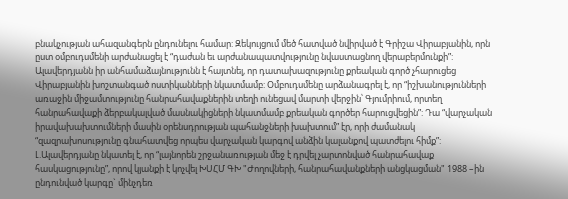բնակչության ահազանգերն ընդունելու համար: Զեկույցում մեծ հատված նվիրված է Գրիշա Վիրաբյանին, որն ըստ օմբուդսմենի արժանացել է “դաժան եւ արժանապատվությունը նվաստացնող վերաբերմունքի”: Ալավերդյանն իր անհամաձայնությունն է հայտնել, որ դատախազությունը քրեական գործ չհարուցեց Վիրաբյանին խոշտանգած ոստիկանների նկատմամբ: Օմբուդսմենը արձանագրել է, որ “իշխանությունների առաջին միջամտությունը հանրահավաքներին տեղի ունեցավ մարտի վերջին՝ Գյումրիում, որտեղ հանրահավաքի ձերբակալված մասնակիցների նկատմամբ քրեական գործեր հարուցվեցին”: Դա “վարչական իրավախախտումների մասին օրենսդրության պահանջների խախտում” էր, որի ժամանակ “զազրախոսությունը գնահատվեց որպես վարչական կարգով անձին կալանքով պատժելու հիմք”: Լ.Ալավերդյանը նկատել է, որ “լայնորեն շրջանառության մեջ է դրվել չարտոնված հանրահավաք հասկացությունը”, որով կյանքի է կոչվել ԽՍՀՄ ԳԽ "Ժողովների, հանրահավանքների անցկացման" 1988 –ին ընդունված կարգը` մինչդեռ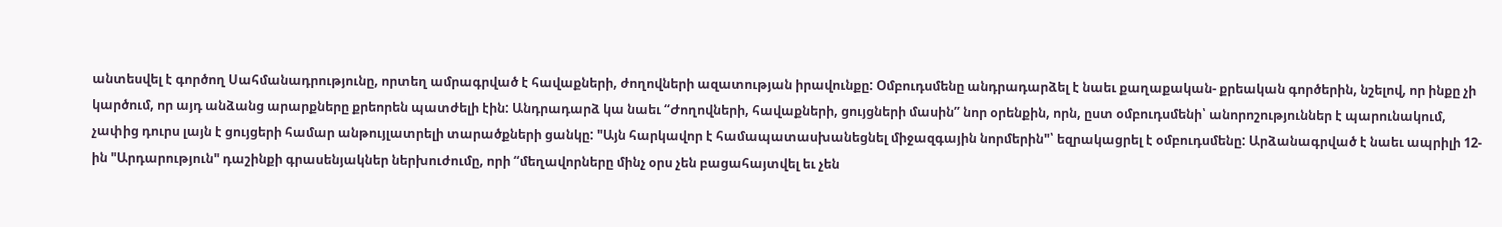անտեսվել է գործող Սահմանադրությունը, որտեղ ամրագրված է հավաքների, ժողովների ազատության իրավունքը: Օմբուդսմենը անդրադարձել է նաեւ քաղաքական- քրեական գործերին, նշելով, որ ինքը չի կարծում, որ այդ անձանց արարքները քրեորեն պատժելի էին: Անդրադարձ կա նաեւ “Ժողովների, հավաքների, ցույցների մասին” նոր օրենքին, որն, ըստ օմբուդսմենի՝ անորոշություններ է պարունակում, չափից դուրս լայն է ցույցերի համար անթույլատրելի տարածքների ցանկը: "Այն հարկավոր է համապատասխանեցնել միջազգային նորմերին"՝ եզրակացրել է օմբուդսմենը: Արձանագրված է նաեւ ապրիլի 12-ին "Արդարություն" դաշինքի գրասենյակներ ներխուժումը, որի “մեղավորները մինչ օրս չեն բացահայտվել եւ չեն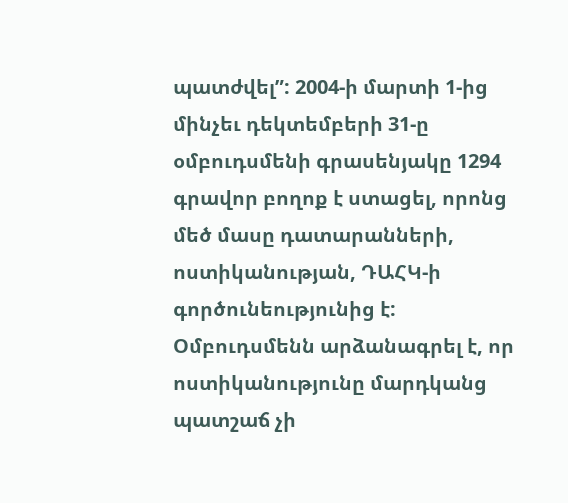պատժվել”: 2004-ի մարտի 1-ից մինչեւ դեկտեմբերի 31-ը օմբուդսմենի գրասենյակը 1294 գրավոր բողոք է ստացել, որոնց մեծ մասը դատարանների, ոստիկանության, ԴԱՀԿ-ի գործունեությունից է: Օմբուդսմենն արձանագրել է, որ ոստիկանությունը մարդկանց պատշաճ չի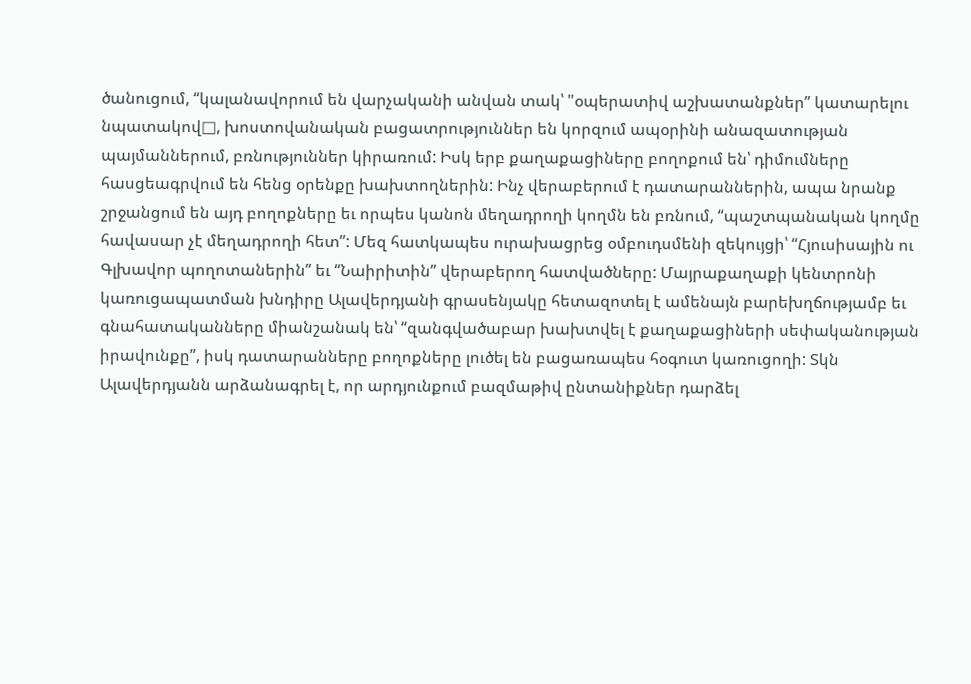ծանուցում, “կալանավորում են վարչականի անվան տակ՝ "օպերատիվ աշխատանքներ” կատարելու նպատակով□, խոստովանական բացատրություններ են կորզում ապօրինի անազատության պայմաններում, բռնություններ կիրառում: Իսկ երբ քաղաքացիները բողոքում են՝ դիմումները հասցեագրվում են հենց օրենքը խախտողներին: Ինչ վերաբերում է դատարաններին, ապա նրանք շրջանցում են այդ բողոքները եւ որպես կանոն մեղադրողի կողմն են բռնում, “պաշտպանական կողմը հավասար չէ մեղադրողի հետ”: Մեզ հատկապես ուրախացրեց օմբուդսմենի զեկույցի՝ “Հյուսիսային ու Գլխավոր պողոտաներին” եւ “Նաիրիտին” վերաբերող հատվածները: Մայրաքաղաքի կենտրոնի կառուցապատման խնդիրը Ալավերդյանի գրասենյակը հետազոտել է ամենայն բարեխղճությամբ եւ գնահատականները միանշանակ են՝ “զանգվածաբար խախտվել է քաղաքացիների սեփականության իրավունքը”, իսկ դատարանները բողոքները լուծել են բացառապես հօգուտ կառուցողի: Տկն Ալավերդյանն արձանագրել է, որ արդյունքում բազմաթիվ ընտանիքներ դարձել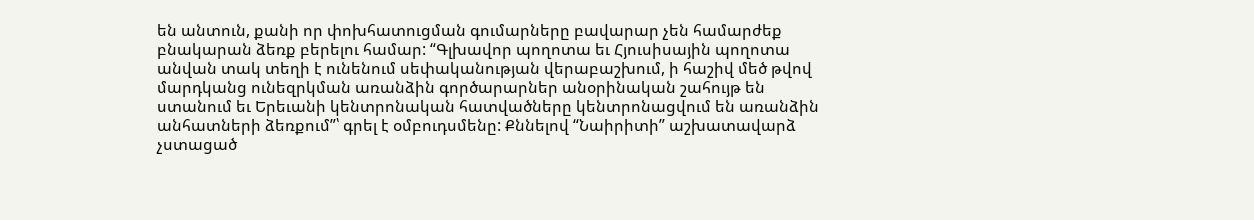են անտուն, քանի որ փոխհատուցման գումարները բավարար չեն համարժեք բնակարան ձեռք բերելու համար: “Գլխավոր պողոտա եւ Հյուսիսային պողոտա անվան տակ տեղի է ունենում սեփականության վերաբաշխում, ի հաշիվ մեծ թվով մարդկանց ունեզրկման առանձին գործարարներ անօրինական շահույթ են ստանում եւ Երեւանի կենտրոնական հատվածները կենտրոնացվում են առանձին անհատների ձեռքում”՝ գրել է օմբուդսմենը: Քննելով “Նաիրիտի” աշխատավարձ չստացած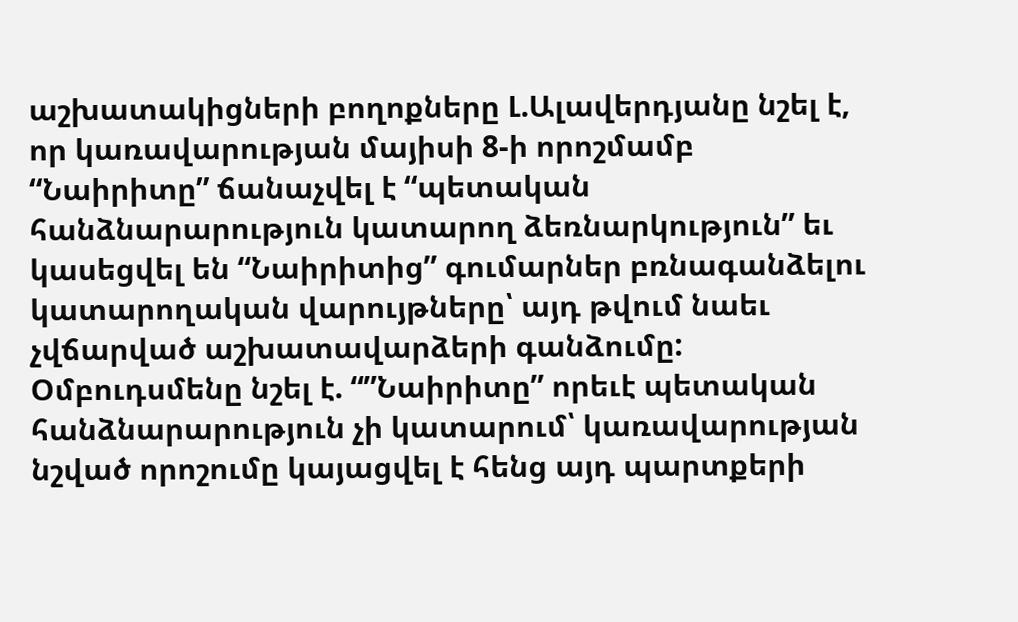աշխատակիցների բողոքները Լ.Ալավերդյանը նշել է, որ կառավարության մայիսի 8-ի որոշմամբ “Նաիրիտը” ճանաչվել է “պետական հանձնարարություն կատարող ձեռնարկություն” եւ կասեցվել են “Նաիրիտից” գումարներ բռնագանձելու կատարողական վարույթները՝ այդ թվում նաեւ չվճարված աշխատավարձերի գանձումը: Օմբուդսմենը նշել է. “”Նաիրիտը” որեւէ պետական հանձնարարություն չի կատարում՝ կառավարության նշված որոշումը կայացվել է հենց այդ պարտքերի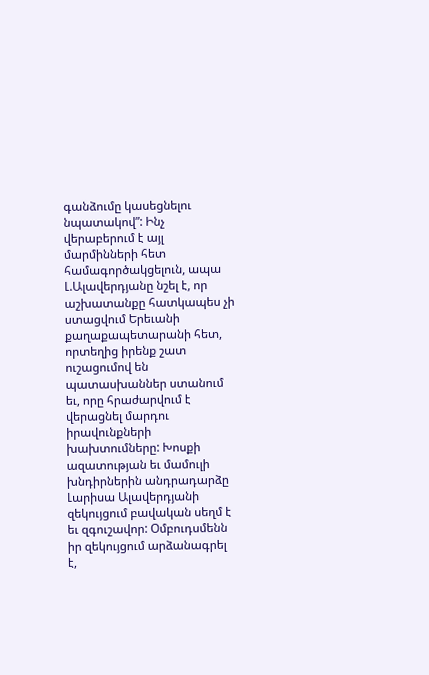գանձումը կասեցնելու նպատակով”: Ինչ վերաբերում է այլ մարմինների հետ համագործակցելուն, ապա Լ.Ալավերդյանը նշել է, որ աշխատանքը հատկապես չի ստացվում Երեւանի քաղաքապետարանի հետ, որտեղից իրենք շատ ուշացումով են պատասխաններ ստանում եւ, որը հրաժարվում է վերացնել մարդու իրավունքների խախտումները: Խոսքի ազատության եւ մամուլի խնդիրներին անդրադարձը Լարիսա Ալավերդյանի զեկույցում բավական սեղմ է եւ զգուշավոր: Օմբուդսմենն իր զեկույցում արձանագրել է,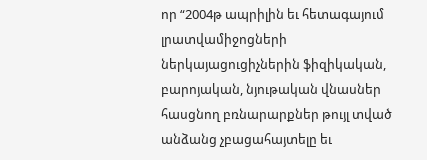որ “2004թ ապրիլին եւ հետագայում լրատվամիջոցների ներկայացուցիչներին ֆիզիկական, բարոյական, նյութական վնասներ հասցնող բռնարարքներ թույլ տված անձանց չբացահայտելը եւ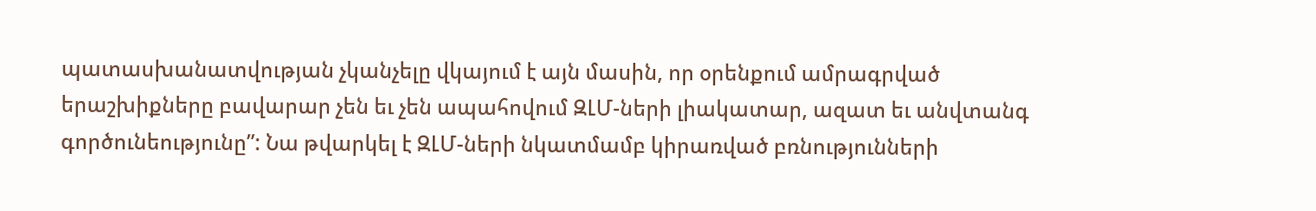պատասխանատվության չկանչելը վկայում է այն մասին, որ օրենքում ամրագրված երաշխիքները բավարար չեն եւ չեն ապահովում ԶԼՄ-ների լիակատար, ազատ եւ անվտանգ գործունեությունը”: Նա թվարկել է ԶԼՄ-ների նկատմամբ կիրառված բռնությունների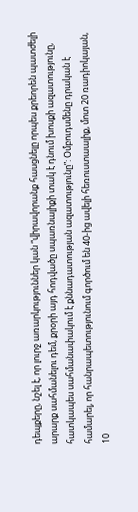դեպքերը, նշել է, որ լուրջ առարկություններ կան “վիրավորանք հասցնելը որպես քրեորեն պատժելի արարք սահմանելու դեմ, քրօրի այդ հոդվածը սպառնալիքի տակ է դնում խոսքի ազատությունը, հատկապես սահմանափակում է քննադատության ազատությունը”: Օմբուդսմենը դրական է համարել, որ հանրապետությունում գործում են 40-ից ավելի հեռուստաալիք, մոտ 20 ռադիոկայան, 10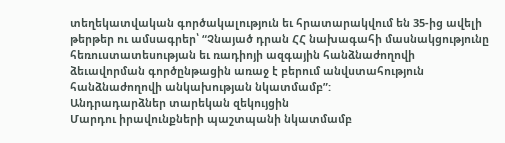տեղեկատվական գործակալություն եւ հրատարակվում են 35-ից ավելի թերթեր ու ամսագրեր՝ “Չնայած դրան ՀՀ նախագահի մասնակցությունը հեռուստատեսության եւ ռադիոյի ազգային հանձնաժողովի ձեւավորման գործընթացին առաջ է բերում անվստահություն հանձնաժողովի անկախության նկատմամբ”:
Անդրադարձներ տարեկան զեկույցին
Մարդու իրավունքների պաշտպանի նկատմամբ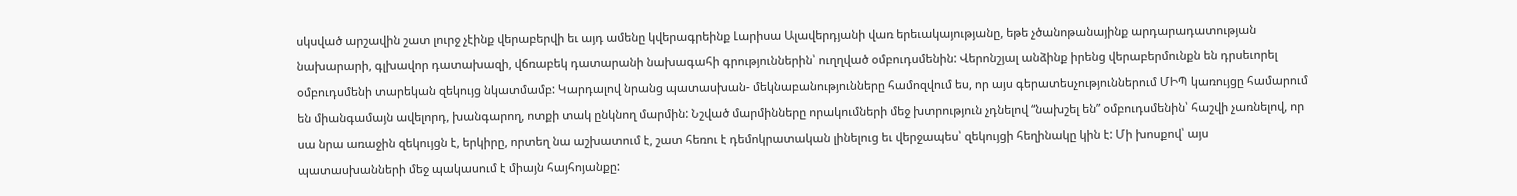սկսված արշավին շատ լուրջ չէինք վերաբերվի եւ այդ ամենը կվերագրեինք Լարիսա Ալավերդյանի վառ երեւակայությանը, եթե չծանոթանայինք արդարադատության նախարարի, գլխավոր դատախազի, վճռաբեկ դատարանի նախագահի գրություններին՝ ուղղված օմբուդսմենին: Վերոնշյալ անձինք իրենց վերաբերմունքն են դրսեւորել օմբուդսմենի տարեկան զեկույց նկատմամբ: Կարդալով նրանց պատասխան- մեկնաբանությունները համոզվում ես, որ այս գերատեսչություններում ՄԻՊ կառույցը համարում են միանգամայն ավելորդ, խանգարող, ոտքի տակ ընկնող մարմին: Նշված մարմինները որակումների մեջ խտրություն չդնելով “նախշել են” օմբուդսմենին՝ հաշվի չառնելով, որ սա նրա առաջին զեկույցն է, երկիրը, որտեղ նա աշխատում է, շատ հեռու է դեմոկրատական լինելուց եւ վերջապես՝ զեկույցի հեղինակը կին է: Մի խոսքով՝ այս պատասխանների մեջ պակասում է միայն հայհոյանքը: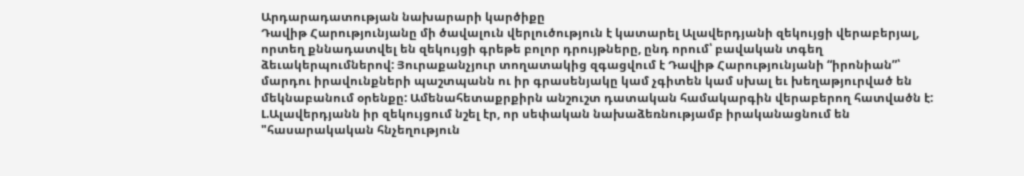Արդարադատության նախարարի կարծիքը
Դավիթ Հարությունյանը մի ծավալուն վերլուծություն է կատարել Ալավերդյանի զեկույցի վերաբերյալ, որտեղ քննադատվել են զեկույցի գրեթե բոլոր դրույթները, ընդ որում՝ բավական տգեղ ձեւակերպումներով: Յուրաքանչյուր տողատակից զգացվում է Դավիթ Հարությունյանի “իրոնիան”՝ մարդու իրավունքների պաշտպանն ու իր գրասենյակը կամ չգիտեն կամ սխալ եւ խեղաթյուրված են մեկնաբանում օրենքը: Ամենահետաքրքիրն անշուշտ դատական համակարգին վերաբերող հատվածն է: Լ.Ալավերդյանն իր զեկույցում նշել էր, որ սեփական նախաձեռնությամբ իրականացնում են "հասարակական հնչեղություն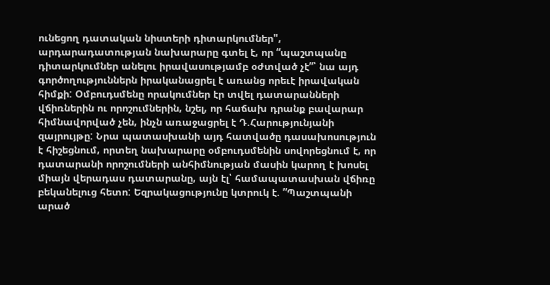ունեցող դատական նիստերի դիտարկումներ", արդարադատության նախարարը գտել է, որ “պաշտպանը դիտարկումներ անելու իրավասությամբ օժտված չէ”՝ նա այդ գործողություններն իրականացրել է առանց որեւէ իրավական հիմքի: Օմբուդսմենը որակումներ էր տվել դատարանների վճիռներին ու որոշումներին, նշել, որ հաճախ դրանք բավարար հիմնավորված չեն, ինչն առաջացրել է Դ.Հարությունյանի զայրույթը: Նրա պատասխանի այդ հատվածը դասախոսություն է հիշեցնում, որտեղ նախարարը օմբուդսմենին սովորեցնում է, որ դատարանի որոշումների անհիմնության մասին կարող է խոսել միայն վերադաս դատարանը, այն էլ՝ համապատասխան վճիռը բեկանելուց հետո: Եզրակացությունը կտրուկ է. ”Պաշտպանի արած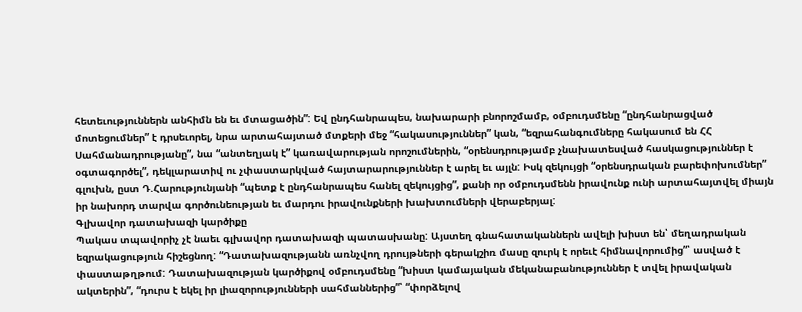հետեւություններն անհիմն են եւ մտացածին”: Եվ ընդհանրապես, նախարարի բնորոշմամբ, օմբուդսմենը “ընդհանրացված մոտեցումներ” է դրսեւորել, նրա արտահայտած մտքերի մեջ “հակասություններ” կան, “եզրահանգումները հակասում են ՀՀ Սահմանադրությանը”, նա “անտեղյակ է” կառավարության որոշումներին, “օրենսդրությամբ չնախատեսված հասկացություններ է օգտագործել”, դեկլարատիվ ու չփաստարկված հայտարարություններ է արել եւ այլն: Իսկ զեկույցի “օրենսդրական բարեփոխումներ” գլուխն, ըստ Դ.Հարությունյանի “պետք է ընդհանրապես հանել զեկույցից”, քանի որ օմբուդսմենն իրավունք ունի արտահայտվել միայն իր նախորդ տարվա գործունեության եւ մարդու իրավունքների խախտումների վերաբերյալ:
Գլխավոր դատախազի կարծիքը
Պակաս տպավորիչ չէ նաեւ գլխավոր դատախազի պատասխանը: Այստեղ գնահատականներն ավելի խիստ են՝ մեղադրական եզրակացություն հիշեցնող: “Դատախազությանն առնչվող դրույթների գերակշիռ մասը զուրկ է որեւէ հիմնավորումից”՝ ասված է փաստաթղթում: Դատախազության կարծիքով օմբուդսմենը “խիստ կամայական մեկանաբանություններ է տվել իրավական ակտերին”, “դուրս է եկել իր լիազորությունների սահմաններից”՝ “փորձելով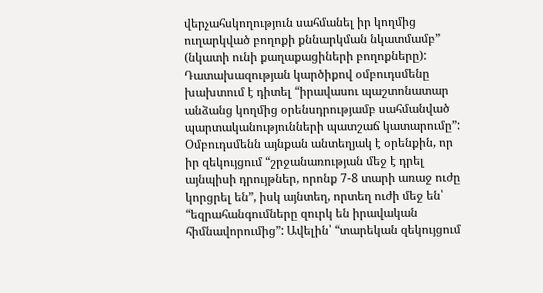վերչահսկողություն սահմանել իր կողմից ուղարկված բողոքի քննարկման նկատմամբ” (նկատի ունի քաղաքացիների բողոքները): Դատախազության կարծիքով օմբուդսմենը խախտում է դիտել “իրավասու պաշտոնատար անձանց կողմից օրենսդրությամբ սահմանված պարտականությունների պատշաճ կատարումը”: Օմբուդսմենն այնքան անտեղյակ է օրենքին, որ իր զեկույցում “շրջանառության մեջ է դրել այնպիսի դրույթներ, որոնք 7-8 տարի առաջ ուժը կորցրել են”, իսկ այնտեղ, որտեղ ուժի մեջ են՝ “եզրահանգումները զուրկ են իրավական հիմնավորումից”: Ավելին՝ “տարեկան զեկույցում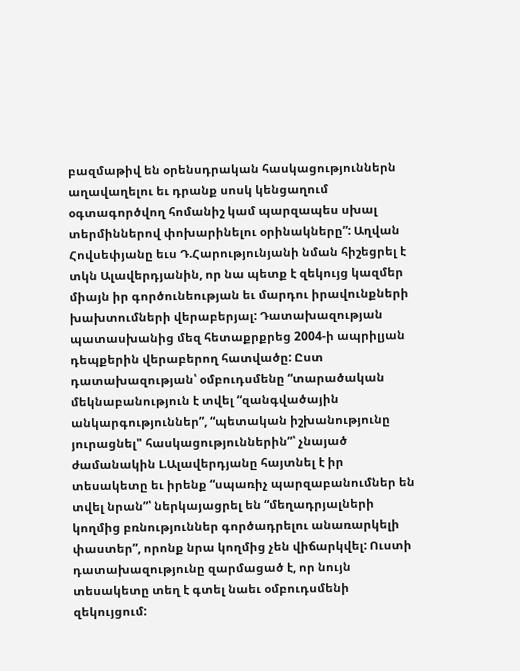բազմաթիվ են օրենսդրական հասկացություններն աղավաղելու եւ դրանք սոսկ կենցաղում օգտագործվող հոմանիշ կամ պարզապես սխալ տերմիններով փոխարինելու օրինակները”: Աղվան Հովսեփյանը եւս Դ.Հարությունյանի նման հիշեցրել է տկն Ալավերդյանին, որ նա պետք է զեկույց կազմեր միայն իր գործունեության եւ մարդու իրավունքների խախտումների վերաբերյալ: Դատախազության պատասխանից մեզ հետաքրքրեց 2004-ի ապրիլյան դեպքերին վերաբերող հատվածը: Ըստ դատախազության՝ օմբուդսմենը “տարածական մեկնաբանություն է տվել “զանգվածային անկարգություններ”, “պետական իշխանությունը յուրացնել" հասկացություններին”՝ չնայած ժամանակին Լ.Ալավերդյանը հայտնել է իր տեսակետը եւ իրենք “սպառիչ պարզաբանումներ են տվել նրան”՝ ներկայացրել են “մեղադրյալների կողմից բռնություններ գործադրելու անառարկելի փաստեր”, որոնք նրա կողմից չեն վիճարկվել: Ուստի դատախազությունը զարմացած է, որ նույն տեսակետը տեղ է գտել նաեւ օմբուդսմենի զեկույցում: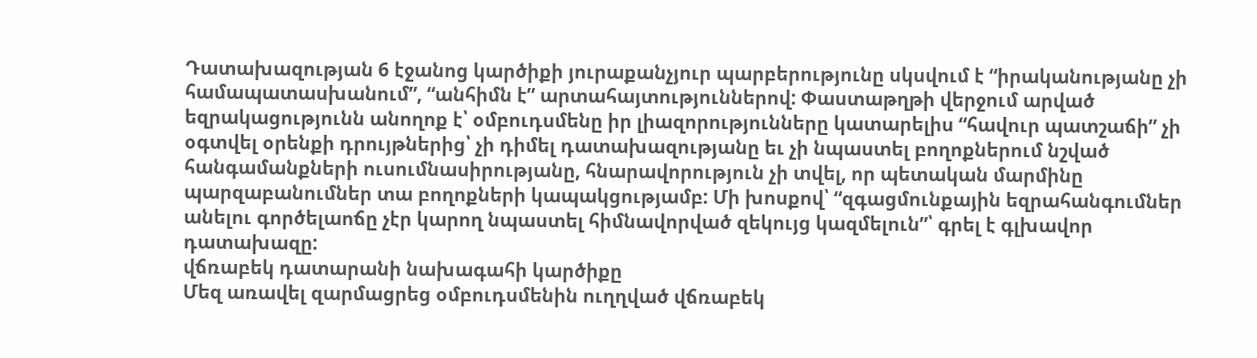Դատախազության 6 էջանոց կարծիքի յուրաքանչյուր պարբերությունը սկսվում է “իրականությանը չի համապատասխանում”, “անհիմն է” արտահայտություններով: Փաստաթղթի վերջում արված եզրակացությունն անողոք է՝ օմբուդսմենը իր լիազորությունները կատարելիս “հավուր պատշաճի” չի օգտվել օրենքի դրույթներից՝ չի դիմել դատախազությանը եւ չի նպաստել բողոքներում նշված հանգամանքների ուսումնասիրությանը, հնարավորություն չի տվել, որ պետական մարմինը պարզաբանումներ տա բողոքների կապակցությամբ: Մի խոսքով՝ “զգացմունքային եզրահանգումներ անելու գործելաոճը չէր կարող նպաստել հիմնավորված զեկույց կազմելուն”՝ գրել է գլխավոր դատախազը:
վճռաբեկ դատարանի նախագահի կարծիքը
Մեզ առավել զարմացրեց օմբուդսմենին ուղղված վճռաբեկ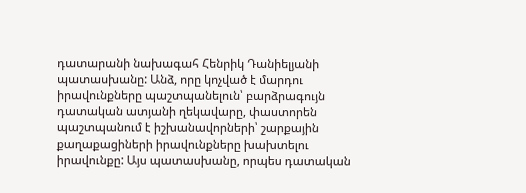դատարանի նախագահ Հենրիկ Դանիելյանի պատասխանը: Անձ, որը կոչված է մարդու իրավունքները պաշտպանելուն՝ բարձրագույն դատական ատյանի ղեկավարը, փաստորեն պաշտպանում է իշխանավորների՝ շարքային քաղաքացիների իրավունքները խախտելու իրավունքը: Այս պատասխանը, որպես դատական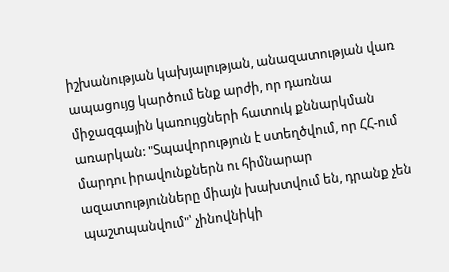իշխանության կախյալության, անազատության վառ ապացույց կարծում ենք արժի, որ դառնա միջազգային կառույցների հատուկ քննարկման առարկան: "Տպավորություն է ստեղծվում, որ ՀՀ-ում մարդու իրավունքներն ու հիմնարար ազատությունները միայն խախտվում են, դրանք չեն պաշտպանվում"՝ չինովնիկի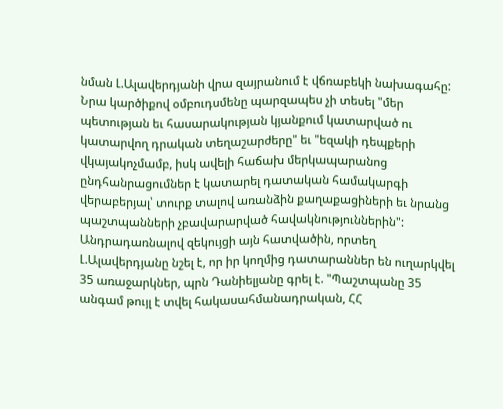նման Լ.Ալավերդյանի վրա զայրանում է վճռաբեկի նախագահը: Նրա կարծիքով օմբուդսմենը պարզապես չի տեսել "մեր պետության եւ հասարակության կյանքում կատարված ու կատարվող դրական տեղաշարժերը" եւ "եզակի դեպքերի վկայակոչմամբ, իսկ ավելի հաճախ մերկապարանոց ընդհանրացումներ է կատարել դատական համակարգի վերաբերյալ՝ տուրք տալով առանձին քաղաքացիների եւ նրանց պաշտպանների չբավարարված հավակնություններին": Անդրադառնալով զեկույցի այն հատվածին, որտեղ Լ.Ալավերդյանը նշել է, որ իր կողմից դատարաններ են ուղարկվել 35 առաջարկներ, պրն Դանիելյանը գրել է. "Պաշտպանը 35 անգամ թույլ է տվել հակասահմանադրական, ՀՀ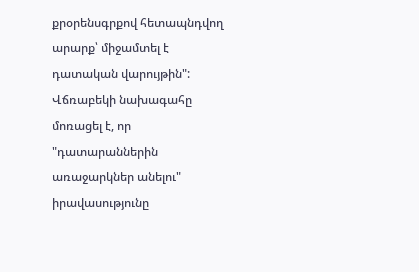քրօրենսգրքով հետապնդվող արարք՝ միջամտել է դատական վարույթին": Վճռաբեկի նախագահը մոռացել է, որ "դատարաններին առաջարկներ անելու" իրավասությունը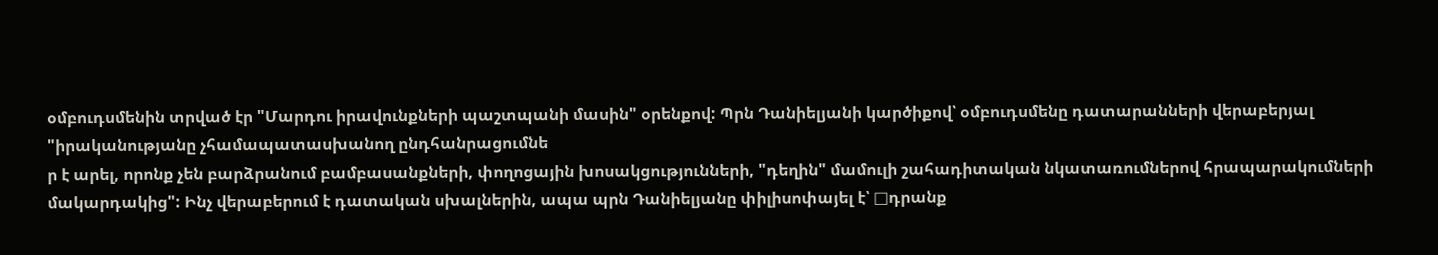օմբուդսմենին տրված էր "Մարդու իրավունքների պաշտպանի մասին" օրենքով: Պրն Դանիելյանի կարծիքով՝ օմբուդսմենը դատարանների վերաբերյալ "իրականությանը չհամապատասխանող ընդհանրացումնե
ր է արել, որոնք չեն բարձրանում բամբասանքների, փողոցային խոսակցությունների, "դեղին" մամուլի շահադիտական նկատառումներով հրապարակումների մակարդակից": Ինչ վերաբերում է դատական սխալներին, ապա պրն Դանիելյանը փիլիսոփայել է՝ □դրանք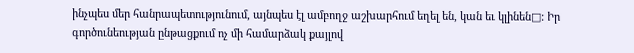ինչպես մեր հանրապետությունում, այնպես էլ ամբողջ աշխարհում եղել են, կան եւ կլինեն□: Իր գործունեության ընթացքում ոչ մի համարձակ քայլով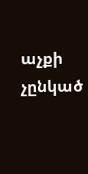աչքի չընկած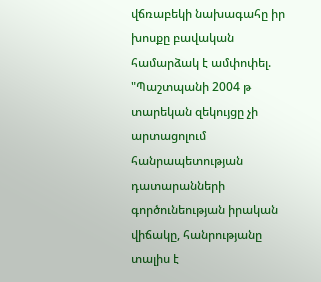վճռաբեկի նախագահը իր խոսքը բավական համարձակ է ամփոփել. "Պաշտպանի 2004 թ տարեկան զեկույցը չի արտացոլում հանրապետության դատարանների գործունեության իրական վիճակը, հանրությանը տալիս է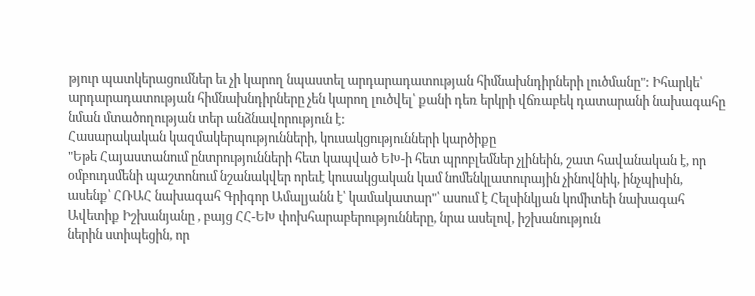թյուր պատկերացումներ եւ չի կարող նպաստել արդարադատության հիմնախնդիրների լուծմանը": Իհարկե՝ արդարադատության հիմնախնդիրները չեն կարող լուծվել՝ քանի դեռ երկրի վճռաբեկ դատարանի նախագահը նման մտածողության տեր անձնավորություն է:
Հասարակական կազմակերպությունների, կուսակցությունների կարծիքը
"Եթե Հայաստանում ընտրությունների հետ կապված ԵԽ-ի հետ պրոբլեմներ չլինեին, շատ հավանական է, որ օմբուդսմենի պաշտոնում նշանակվեր որեւէ կուսակցական կամ նոմենկլատուրային չինովնիկ, ինչպիսին, ասենք՝ ՀՌԱՀ նախագահ Գրիգոր Ամալյանն է՝ կամակատար"՝ ասում է Հելսինկյան կոմիտեի նախագահ Ավետիք Իշխանյանը , բայց ՀՀ-ԵԽ փոխհարաբերությունները, նրա ասելով, իշխանություն
ներին ստիպեցին, որ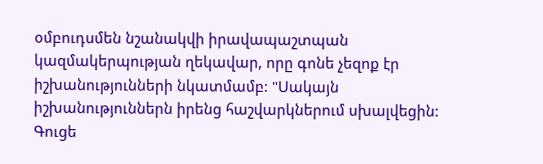օմբուդսմեն նշանակվի իրավապաշտպան կազմակերպության ղեկավար, որը գոնե չեզոք էր իշխանությունների նկատմամբ: "Սակայն իշխանություններն իրենց հաշվարկներում սխալվեցին: Գուցե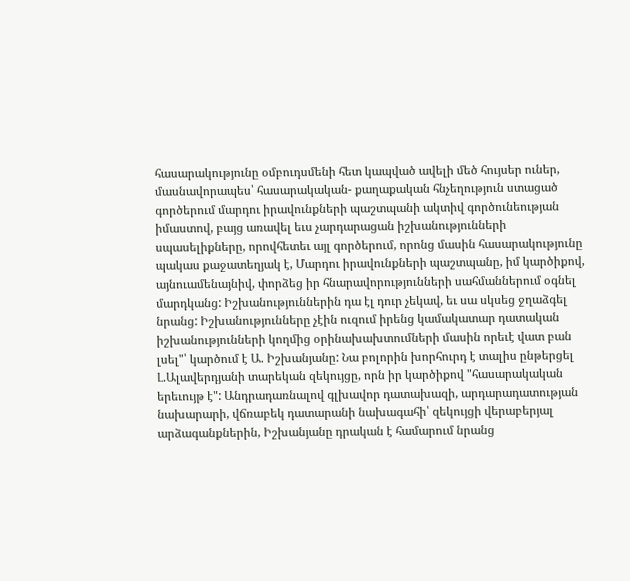հասարակությունը օմբուդսմենի հետ կապված ավելի մեծ հույսեր ուներ, մասնավորապես՝ հասարակական- քաղաքական հնչեղություն ստացած գործերում մարդու իրավունքների պաշտպանի ակտիվ գործունեության իմաստով, բայց առավել եւս չարդարացան իշխանությունների սպասելիքները, որովհետեւ այլ գործերում, որոնց մասին հասարակությունը պակաս քաջատեղյակ է, Մարդու իրավունքների պաշտպանը, իմ կարծիքով, այնուամենայնիվ, փորձեց իր հնարավորությունների սահմաններում օգնել մարդկանց: Իշխանություններին դա էլ դուր չեկավ, եւ սա սկսեց ջղաձգել նրանց: Իշխանությունները չէին ուզում իրենց կամակատար դատական իշխանությունների կողմից օրինախախտումների մասին որեւէ վատ բան լսել"՝ կարծում է Ա. Իշխանյանը: Նա բոլորին խորհուրդ է տալիս ընթերցել Լ.Ալավերդյանի տարեկան զեկույցը, որն իր կարծիքով "հասարակական երեւույթ է": Անդրադառնալով գլխավոր դատախազի, արդարադատության նախարարի, վճռաբեկ դատարանի նախագահի՝ զեկույցի վերաբերյալ արձագանքներին, Իշխանյանը դրական է համարում նրանց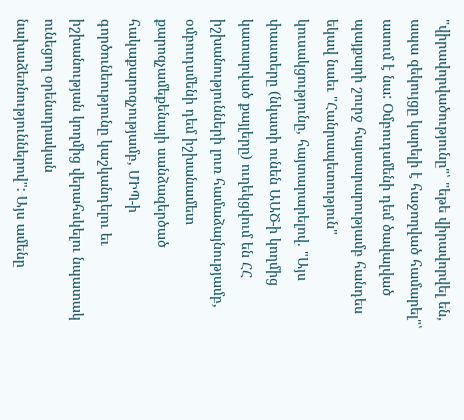"վիրավորվածությունը"՝ "եթե վիրավորվել են, ապա զեկույցը կարելի է հաջողված համարել"՝ ասում է նա: Օմբուդսմենի դեմ ծավալված պայքարի շուրջ հայտարարությամբ հանդես եկավ նաեւ "Հանրապետություն" կուսակցությունը, հայտարարելով. "Այս փաստերը (նկատի ունեն ԱԱԾ-ի կողմից կատարված քայլերը) ուղեկցվում են ՀՀ իշխանությունների լուռ համաձայնությամբ, օմբուդսմենի դեմ իշխանամետ քարոզչամեքենայի սանձազերծած հակաքարոզչությամբ, ՄԻՊ-ի գործունեությունը կաշկանդելու եւ իշխանության կողմից վերահսկելու նպատակ ունեցող օրենսդրական նախաձեռնություններով": Այս ամենը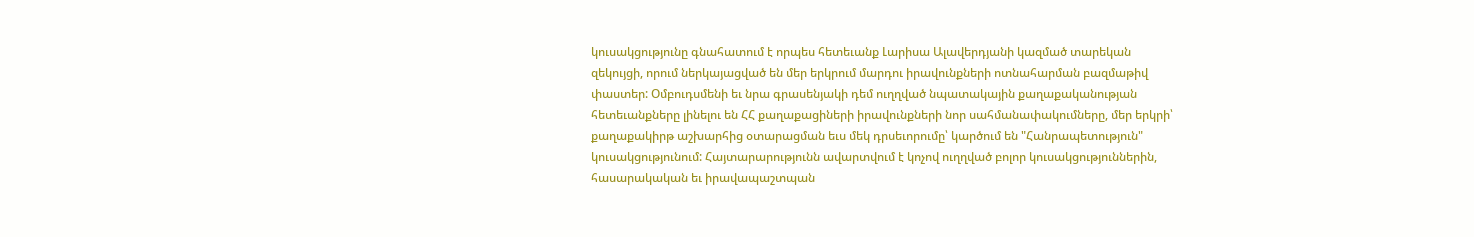կուսակցությունը գնահատում է որպես հետեւանք Լարիսա Ալավերդյանի կազմած տարեկան զեկույցի, որում ներկայացված են մեր երկրում մարդու իրավունքների ոտնահարման բազմաթիվ փաստեր: Օմբուդսմենի եւ նրա գրասենյակի դեմ ուղղված նպատակային քաղաքականության հետեւանքները լինելու են ՀՀ քաղաքացիների իրավունքների նոր սահմանափակումները, մեր երկրի՝ քաղաքակիրթ աշխարհից օտարացման եւս մեկ դրսեւորումը՝ կարծում են "Հանրապետություն" կուսակցությունում: Հայտարարությունն ավարտվում է կոչով ուղղված բոլոր կուսակցություններին, հասարակական եւ իրավապաշտպան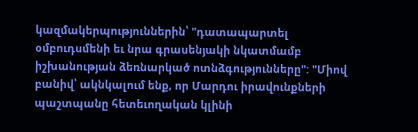կազմակերպություններին՝ "դատապարտել օմբուդսմենի եւ նրա գրասենյակի նկատմամբ իշխանության ձեռնարկած ոտնձգությունները": "Միով բանիվ՝ ակնկալում ենք, որ Մարդու իրավունքների պաշտպանը հետեւողական կլինի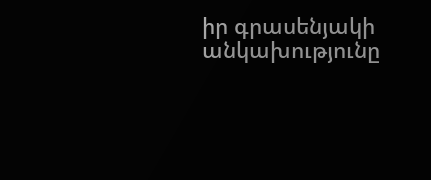իր գրասենյակի անկախությունը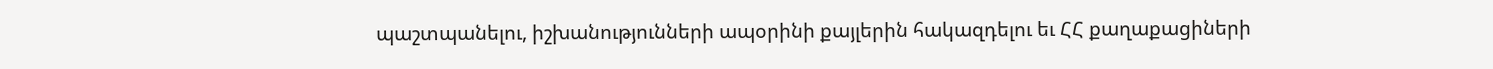պաշտպանելու, իշխանությունների ապօրինի քայլերին հակազդելու եւ ՀՀ քաղաքացիների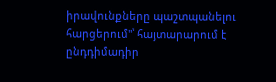իրավունքները պաշտպանելու հարցերում"՝ հայտարարում է ընդդիմադիր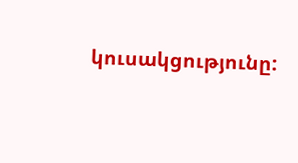կուսակցությունը: